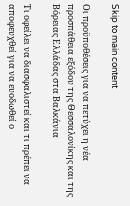Skip to main content

Οι προϋποθέσεις για να πετύχει η νέα προσπάθεια εξόδου της Θεσσαλονίκης και της Βόρειας Ελλάδας στα Βαλκάνια

Τι οφείλει να διασφαλιστεί και τι πρέπει να αποφευχθεί για να ευοδωθεί ο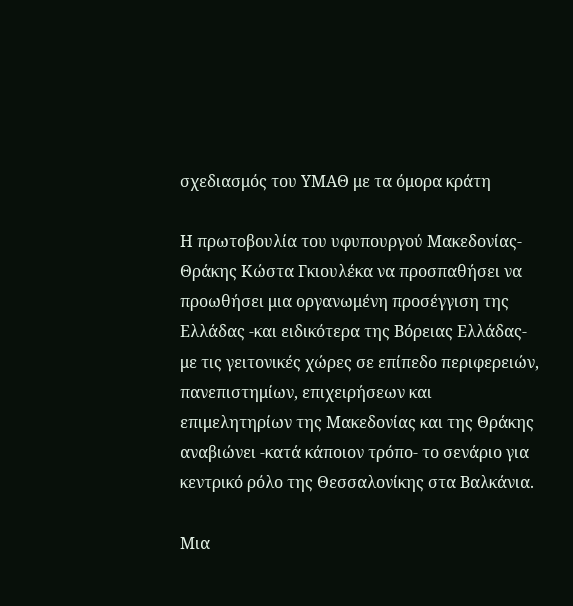σχεδιασμός του ΥΜΑΘ με τα όμορα κράτη

Η πρωτοβουλία του υφυπουργού Μακεδονίας-Θράκης Κώστα Γκιουλέκα να προσπαθήσει να προωθήσει μια οργανωμένη προσέγγιση της Ελλάδας -και ειδικότερα της Βόρειας Ελλάδας- με τις γειτονικές χώρες σε επίπεδο περιφερειών, πανεπιστημίων, επιχειρήσεων και επιμελητηρίων της Μακεδονίας και της Θράκης αναβιώνει -κατά κάποιον τρόπο- το σενάριο για κεντρικό ρόλο της Θεσσαλονίκης στα Βαλκάνια.

Μια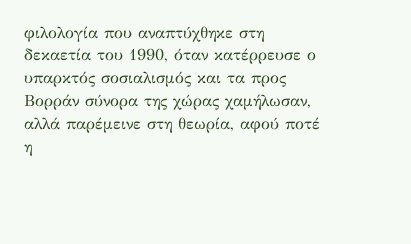φιλολογία που αναπτύχθηκε στη δεκαετία του 1990, όταν κατέρρευσε ο υπαρκτός σοσιαλισμός και τα προς Βορράν σύνορα της χώρας χαμήλωσαν, αλλά παρέμεινε στη θεωρία, αφού ποτέ η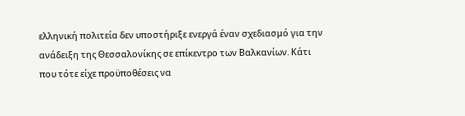ελληνική πολιτεία δεν υποστήριξε ενεργά έναν σχεδιασμό για την ανάδειξη της Θεσσαλονίκης σε επίκεντρο των Βαλκανίων. Κάτι που τότε είχε προϋποθέσεις να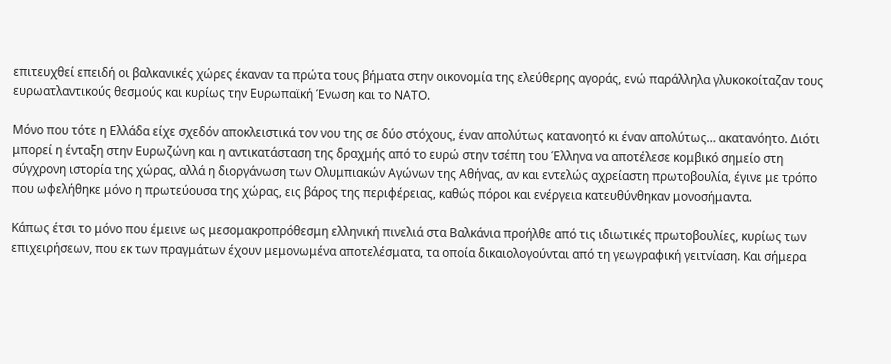επιτευχθεί επειδή οι βαλκανικές χώρες έκαναν τα πρώτα τους βήματα στην οικονομία της ελεύθερης αγοράς, ενώ παράλληλα γλυκοκοίταζαν τους ευρωατλαντικούς θεσμούς και κυρίως την Ευρωπαϊκή Ένωση και το ΝΑΤΟ.

Μόνο που τότε η Ελλάδα είχε σχεδόν αποκλειστικά τον νου της σε δύο στόχους, έναν απολύτως κατανοητό κι έναν απολύτως… ακατανόητο. Διότι μπορεί η ένταξη στην Ευρωζώνη και η αντικατάσταση της δραχμής από το ευρώ στην τσέπη του Έλληνα να αποτέλεσε κομβικό σημείο στη σύγχρονη ιστορία της χώρας, αλλά η διοργάνωση των Ολυμπιακών Αγώνων της Αθήνας, αν και εντελώς αχρείαστη πρωτοβουλία, έγινε με τρόπο που ωφελήθηκε μόνο η πρωτεύουσα της χώρας, εις βάρος της περιφέρειας, καθώς πόροι και ενέργεια κατευθύνθηκαν μονοσήμαντα.

Κάπως έτσι το μόνο που έμεινε ως μεσομακροπρόθεσμη ελληνική πινελιά στα Βαλκάνια προήλθε από τις ιδιωτικές πρωτοβουλίες, κυρίως των επιχειρήσεων, που εκ των πραγμάτων έχουν μεμονωμένα αποτελέσματα, τα οποία δικαιολογούνται από τη γεωγραφική γειτνίαση. Και σήμερα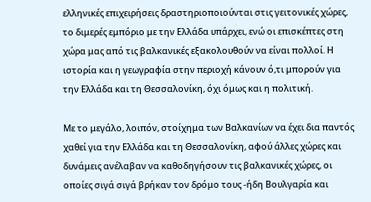ελληνικές επιχειρήσεις δραστηριοποιούνται στις γειτονικές χώρες, το διμερές εμπόριο με την Ελλάδα υπάρχει, ενώ οι επισκέπτες στη χώρα μας από τις βαλκανικές εξακολουθούν να είναι πολλοί. Η ιστορία και η γεωγραφία στην περιοχή κάνουν ό,τι μπορούν για την Ελλάδα και τη Θεσσαλονίκη, όχι όμως και η πολιτική.

Με το μεγάλο, λοιπόν, στοίχημα των Βαλκανίων να έχει δια παντός χαθεί για την Ελλάδα και τη Θεσσαλονίκη, αφού άλλες χώρες και δυνάμεις ανέλαβαν να καθοδηγήσουν τις βαλκανικές χώρες, οι οποίες σιγά σιγά βρήκαν τον δρόμο τους -ήδη Βουλγαρία και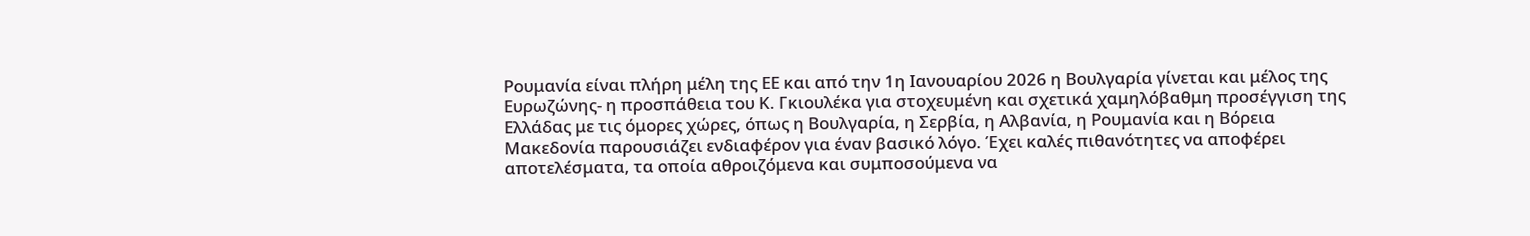Ρουμανία είναι πλήρη μέλη της ΕΕ και από την 1η Ιανουαρίου 2026 η Βουλγαρία γίνεται και μέλος της Ευρωζώνης- η προσπάθεια του Κ. Γκιουλέκα για στοχευμένη και σχετικά χαμηλόβαθμη προσέγγιση της Ελλάδας με τις όμορες χώρες, όπως η Βουλγαρία, η Σερβία, η Αλβανία, η Ρουμανία και η Βόρεια Μακεδονία παρουσιάζει ενδιαφέρον για έναν βασικό λόγο. Έχει καλές πιθανότητες να αποφέρει αποτελέσματα, τα οποία αθροιζόμενα και συμποσούμενα να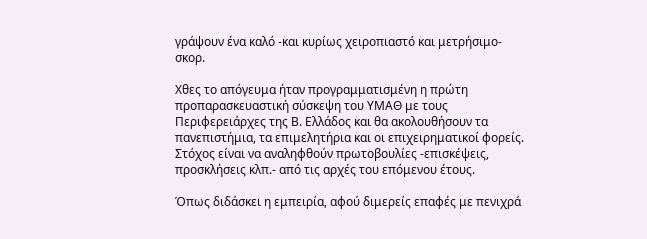γράψουν ένα καλό -και κυρίως χειροπιαστό και μετρήσιμο- σκορ.

Χθες το απόγευμα ήταν προγραμματισμένη η πρώτη προπαρασκευαστική σύσκεψη του ΥΜΑΘ με τους Περιφερειάρχες της Β. Ελλάδος και θα ακολουθήσουν τα πανεπιστήμια, τα επιμελητήρια και οι επιχειρηματικοί φορείς. Στόχος είναι να αναληφθούν πρωτοβουλίες -επισκέψεις, προσκλήσεις κλπ.- από τις αρχές του επόμενου έτους.

Όπως διδάσκει η εμπειρία, αφού διμερείς επαφές με πενιχρά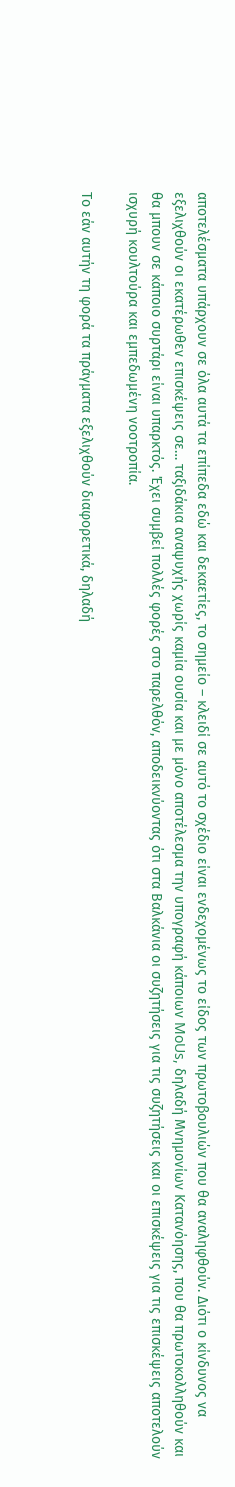αποτελέσματα υπάρχουν σε όλα αυτά τα επίπεδα εδώ και δεκαετίες, το σημείο – κλειδί σε αυτό το σχέδιο είναι ενδεχομένως το είδος των πρωτοβουλιών που θα αναληφθούν. Διότι ο κίνδυνος να εξελιχθούν οι εκατέρωθεν επισκέψεις σε… ταξιδάκια αναψυχής χωρίς καμία ουσία και με μόνο αποτέλεσμα την υπογραφή κάποιων MoUs, δηλαδή Μνημονίων Κατανόησης, που θα πρωτοκολληθούν και θα μπουν σε κάποιο συρτάρι είναι υπαρκτός. Έχει συμβεί πολλές φορές στο παρελθόν, αποδεικνύοντας ότι στα Βαλκάνια οι συζητήσεις για τις συζητήσεις και οι επισκέψεις για τις επισκέψεις αποτελούν ισχυρή κουλτούρα και εμπεδωμένη νοοτροπία.

Το εάν αυτήν τη φορά τα πράγματα εξελιχθούν διαφορετικά, δηλαδή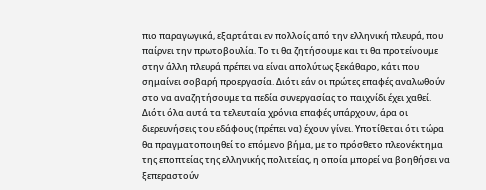πιο παραγωγικά, εξαρτάται εν πολλοίς από την ελληνική πλευρά, που παίρνει την πρωτοβουλία. Το τι θα ζητήσουμε και τι θα προτείνουμε στην άλλη πλευρά πρέπει να είναι απολύτως ξεκάθαρο, κάτι που σημαίνει σοβαρή προεργασία. Διότι εάν οι πρώτες επαφές αναλωθούν στο να αναζητήσουμε τα πεδία συνεργασίας το παιχνίδι έχει χαθεί. Διότι όλα αυτά τα τελευταία χρόνια επαφές υπάρχουν, άρα οι διερευνήσεις του εδάφους (πρέπει να) έχουν γίνει. Υποτίθεται ότι τώρα θα πραγματοποιηθεί το επόμενο βήμα, με το πρόσθετο πλεονέκτημα της εποπτείας της ελληνικής πολιτείας, η οποία μπορεί να βοηθήσει να ξεπεραστούν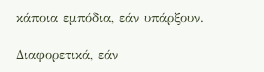κάποια εμπόδια, εάν υπάρξουν.

Διαφορετικά, εάν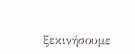ξεκινήσουμε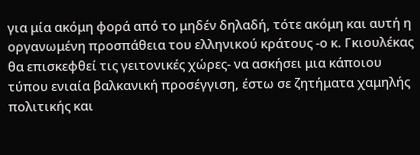για μία ακόμη φορά από το μηδέν δηλαδή, τότε ακόμη και αυτή η οργανωμένη προσπάθεια του ελληνικού κράτους -ο κ. Γκιουλέκας θα επισκεφθεί τις γειτονικές χώρες- να ασκήσει μια κάποιου τύπου ενιαία βαλκανική προσέγγιση, έστω σε ζητήματα χαμηλής πολιτικής και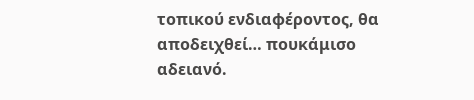τοπικού ενδιαφέροντος, θα αποδειχθεί… πουκάμισο αδειανό.